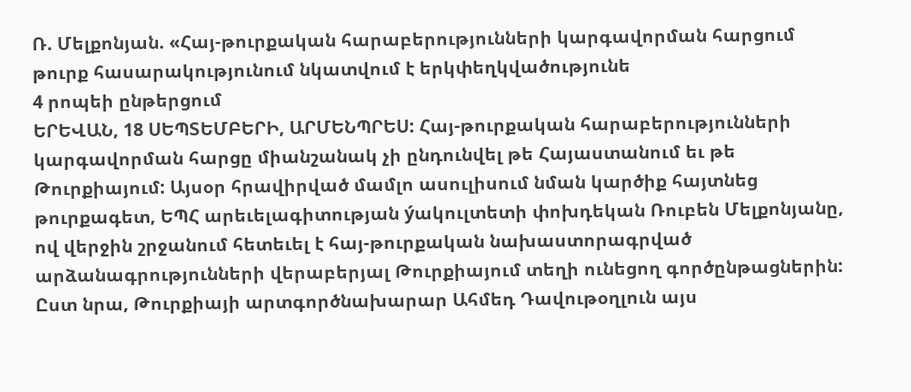Ռ. Մելքոնյան. «Հայ-թուրքական հարաբերությունների կարգավորման հարցում թուրք հասարակությունում նկատվում է երկփեղկվածությունե
4 րոպեի ընթերցում
ԵՐԵՎԱՆ, 18 ՍԵՊՏԵՄԲԵՐԻ, ԱՐՄԵՆՊՐԵՍ: Հայ-թուրքական հարաբերությունների կարգավորման հարցը միանշանակ չի ընդունվել թե Հայաստանում եւ թե Թուրքիայում: Այսօր հրավիրված մամլո ասուլիսում նման կարծիք հայտնեց թուրքագետ, ԵՊՀ արեւելագիտության ýակուլտետի փոխդեկան Ռուբեն Մելքոնյանը, ով վերջին շրջանում հետեւել է հայ-թուրքական նախաստորագրված արձանագրությունների վերաբերյալ Թուրքիայում տեղի ունեցող գործընթացներին: Ըստ նրա, Թուրքիայի արտգործնախարար Ահմեդ Դավութօղլուն այս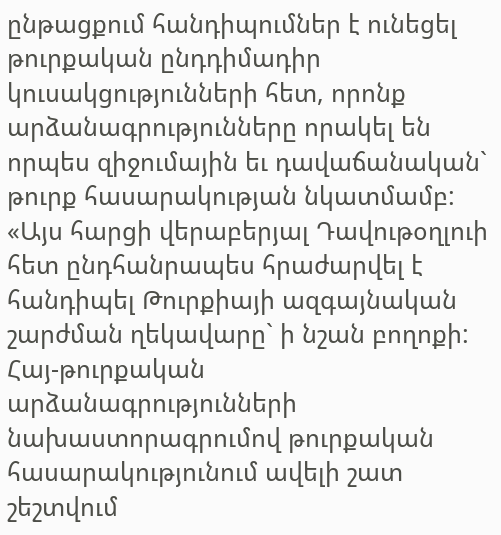ընթացքում հանդիպումներ է ունեցել թուրքական ընդդիմադիր կուսակցությունների հետ, որոնք արձանագրությունները որակել են որպես զիջումային եւ դավաճանական` թուրք հասարակության նկատմամբ: «Այս հարցի վերաբերյալ Դավութօղլուի հետ ընդհանրապես հրաժարվել է հանդիպել Թուրքիայի ազգայնական շարժման ղեկավարը` ի նշան բողոքի: Հայ-թուրքական արձանագրությունների նախաստորագրումով թուրքական հասարակությունում ավելի շատ շեշտվում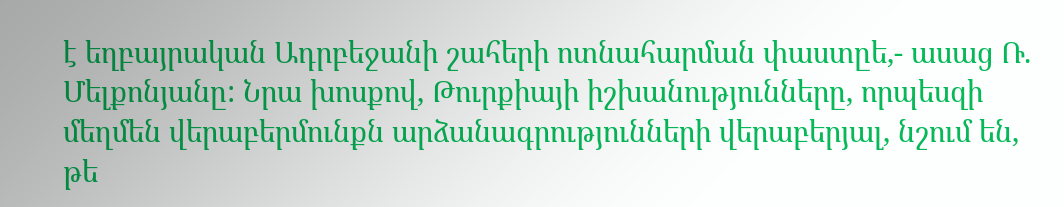է եղբայրական Ադրբեջանի շահերի ոտնահարման փաստըե,- ասաց Ռ. Մելքոնյանը: Նրա խոսքով, Թուրքիայի իշխանությունները, որպեսզի մեղմեն վերաբերմունքն արձանագրությունների վերաբերյալ, նշում են, թե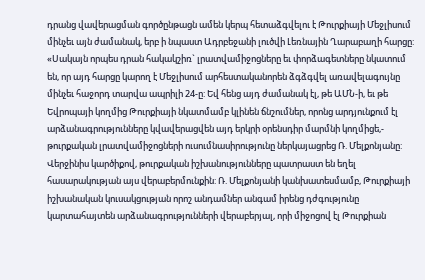դրանց վավերացման գործընթացն ամեն կերպ հետաձգվելու է Թուրքիայի Մեջլիսում մինչեւ այն ժամանակ, երբ ի նպաստ Ադրբեջանի լուծվի Լեռնային Ղարաբաղի հարցը: «Սակայն որպես դրան հակակշիռ` լրատվամիջոցները եւ փորձագետները նկատում են, որ այդ հարցը կարող է Մեջլիսում արհեստականորեն ձգձգվել առավելագույնը մինչեւ հաջորդ տարվա ապրիլի 24-ը: Եվ հենց այդ ժամանակ էլ, թե ԱՄՆ-ի, եւ թե Եվրոպայի կողմից Թուրքիայի նկատմամբ կլինեն ճնշումներ, որոնց արդյունքում էլ արձանագրությունները կվավերացվեն այդ երկրի օրենսդիր մարմնի կողմիցե,- թուրքական լրատվամիջոցների ուսումնասիրությունը ներկայացրեց Ռ. Մելքոնյանը: Վերջինիս կարծիքով, թուրքական իշխանությունները պատրաստ են եղել հասարակության այս վերաբերմունքին: Ռ. Մելքոնյանի կանխատեսմամբ, Թուրքիայի իշխանական կուսակցության որոշ անդամներ անգամ իրենց դժգությունը կարտահայտեն արձանագրությունների վերաբերյալ, որի միջոցով էլ Թուրքիան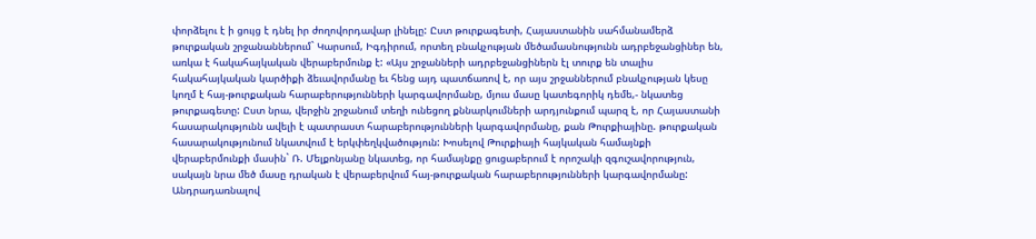փորձելու է ի ցույց է դնել իր ժողովորդավար լինելը: Ըստ թուրքագետի, Հայաստանին սահմանամերձ թուրքական շրջանաններում` Կարսում, Իգդիրում, որտեղ բնակչության մեծամասնությունն ադրբեջանցիներ են, առկա է հակահայկական վերաբերմունք է: «Այս շրջանների ադրբեջանցիներն էլ տուրք են տալիս հակահայկական կարծիքի ձեւավորմանը եւ հենց այդ պատճառով է, որ այս շրջաններում բնակչության կեսը կողմ է հայ-թուրքական հարաբերությունների կարգավորմանը, մյուս մասը կատեգորիկ դեմե,- նկատեց թուրքագետը: Ըստ նրա, վերջին շրջանում տեղի ունեցող քննարկումների արդյունքում պարզ է, որ Հայաստանի հասարակությունն ավելի է պատրաստ հարաբերությունների կարգավորմանը, քան Թուրքիայինը. թուրքական հասարակությունում նկատվում է երկփեղկվածություն: Խոսելով Թուրքիայի հայկական համայնքի վերաբերմունքի մասին` Ռ. Մելքոնյանը նկատեց, որ համայնքը ցուցաբերում է որոշակի զգուշավորություն, սակայն նրա մեծ մասը դրական է վերաբերվում հայ-թուրքական հարաբերությունների կարգավորմանը: Անդրադառնալով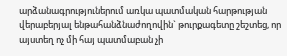արձանագրություներում առկա պատմական հարթության վերաբերյալ ենթահանձնաժողովին` թուրքագետը շեշտեց, որ այստեղ ոչ մի հայ պատմաբան չի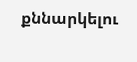քննարկելու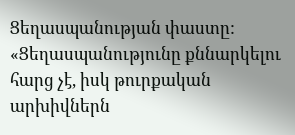Ցեղասպանության փաստը: «Ցեղասպանությունը քննարկելու հարց չէ, իսկ թուրքական արխիվներն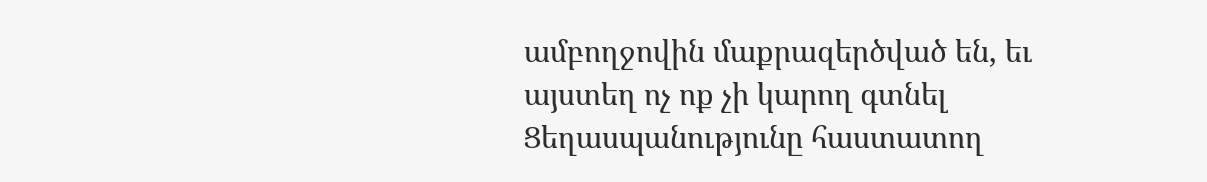ամբողջովին մաքրազերծված են, եւ այստեղ ոչ ոք չի կարող գտնել Ցեղասպանությունը հաստատող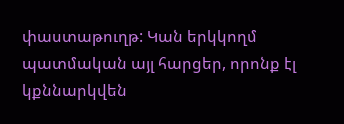փաստաթուղթ: Կան երկկողմ պատմական այլ հարցեր, որոնք էլ կքննարկվեն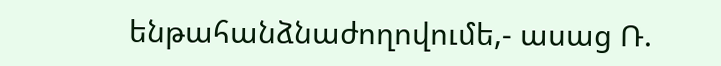ենթահանձնաժողովումե,- ասաց Ռ.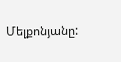Մելքոնյանը: